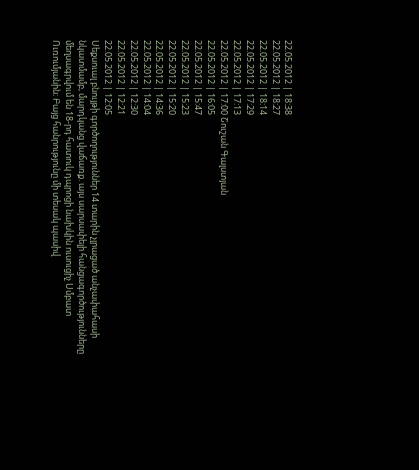22.05.2012 | 18:38
22.05.2012 | 18:27
22.05.2012 | 18:14
22.05.2012 | 17:29
22.05.2012 | 17:13
22.05.2012 | 17:00 Շուշան Գալստյան
22.05.2012 | 16:05
22.05.2012 | 15:47
22.05.2012 | 15:23
22.05.2012 | 15:20
22.05.2012 | 14:36
22.05.2012 | 14:04
22.05.2012 | 12:30
22.05.2012 | 12:21
22.05.2012 | 12:05
Սեքսուալ բնույթի գործողություններ 14 տարին չլրացած անչափահասի նկատմամբ, մարդկանց վաճառք. այս սարսափելի հանցագործությունները մեղսագրվում են 18-րդ հատուկ դպրոցի նախկին ուսուցիչ Սմբատ Ուռումյանին։ Բայց հանրությունը մի տեսակ պասիվ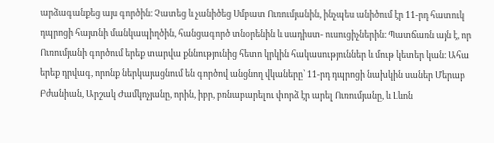արձագանքեց այս գործին։ Չատեց և չանիծեց Սմբատ Ուռումյանին, ինչպես անիծում էր 11-րդ հատուկ դպրոցի հայտնի մանկապիղծին, հանցագործ տնօրենին և սադիստ- ուսուցիչներին։ Պատճառն այն է, որ Ուռումյանի գործում երեք տարվա քննությունից հետո կրկին հակասություններ և մութ կետեր կան։ Ահա երեք դրվագ, որոնք ներկայացնում են գործով անցնող վկաները՝ 11-րդ դպրոցի նախկին սաներ Մերաբ Բժանիան, Արշակ Ժամկոչյանը, որին, իբր, բռնաբարելու փորձ էր արել Ուռումյանը, և Լևոն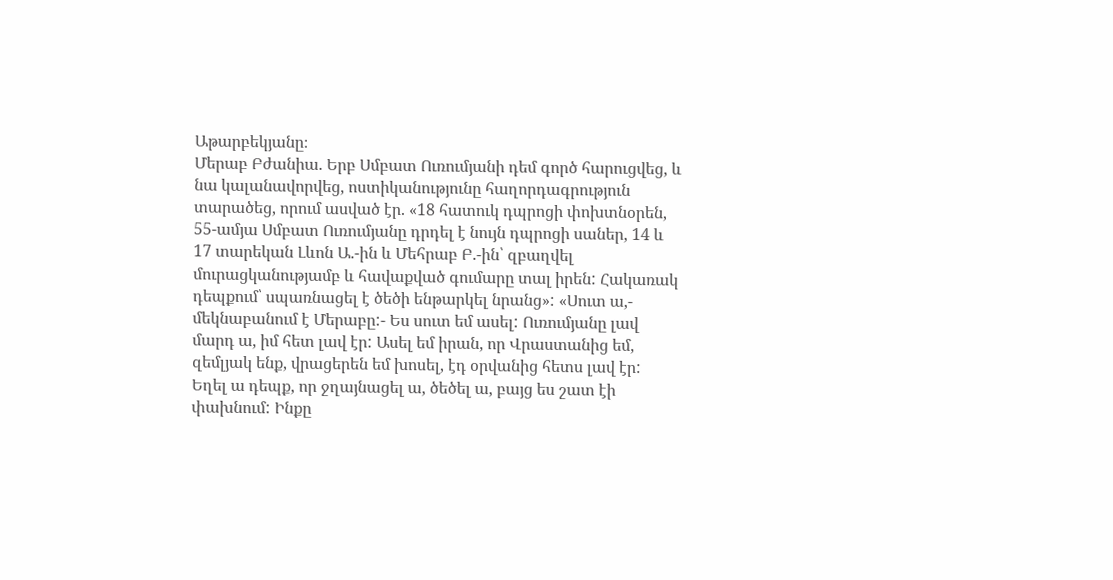Աթարբեկյանը։
Մերաբ Բժանիա. Երբ Սմբատ Ուռումյանի դեմ գործ հարուցվեց, և նա կալանավորվեց, ոստիկանությունը հաղորդագրություն տարածեց, որում ասված էր. «18 հատուկ դպրոցի փոխտնօրեն, 55-ամյա Սմբատ Ուռումյանը դրդել է նույն դպրոցի սաներ, 14 և 17 տարեկան Լևոն Ա.-ին և Մեհրաբ Բ.-ին՝ զբաղվել մուրացկանությամբ և հավաքված գումարը տալ իրեն: Հակառակ դեպքում՝ սպառնացել է ծեծի ենթարկել նրանց»: «Սուտ ա,- մեկնաբանում է Մերաբը:- Ես սուտ եմ ասել: Ուռումյանը լավ մարդ ա, իմ հետ լավ էր: Ասել եմ իրան, որ Վրաստանից եմ, զեմլյակ ենք, վրացերեն եմ խոսել, էդ օրվանից հետս լավ էր: Եղել ա դեպք, որ ջղայնացել ա, ծեծել ա, բայց ես շատ էի փախնում: Ինքը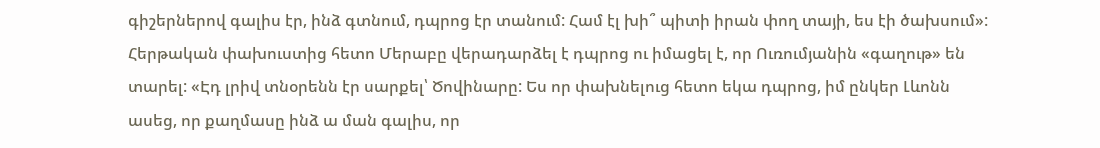գիշերներով գալիս էր, ինձ գտնում, դպրոց էր տանում: Համ էլ խի՞ պիտի իրան փող տայի, ես էի ծախսում»: Հերթական փախուստից հետո Մերաբը վերադարձել է դպրոց ու իմացել է, որ Ուռումյանին «գաղութ» են տարել: «Էդ լրիվ տնօրենն էր սարքել՝ Ծովինարը: Ես որ փախնելուց հետո եկա դպրոց, իմ ընկեր Լևոնն ասեց, որ քաղմասը ինձ ա ման գալիս, որ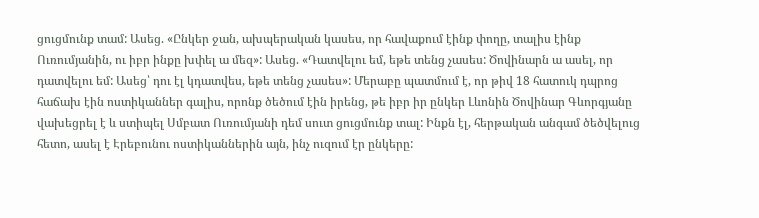ցուցմունք տամ: Ասեց. «Ընկեր ջան, ախպերական կասես, որ հավաքում էինք փողը, տալիս էինք Ուռումյանին, ու իբր ինքը խփել ա մեզ»: Ասեց. «Դատվելու եմ, եթե տենց չասես: Ծովինարն ա ասել, որ դատվելու եմ: Ասեց՝ դու էլ կդատվես, եթե տենց չասես»: Մերաբը պատմում է, որ թիվ 18 հատուկ դպրոց հաճախ էին ոստիկաններ գալիս, որոնք ծեծում էին իրենց, թե իբր իր ընկեր Լևոնին Ծովինար Գևորգյանը վախեցրել է և ստիպել Սմբատ Ուռումյանի դեմ սուտ ցուցմունք տալ: Ինքն էլ, հերթական անգամ ծեծվելուց հետո, ասել է Էրեբունու ոստիկաններին այն, ինչ ուզում էր ընկերը: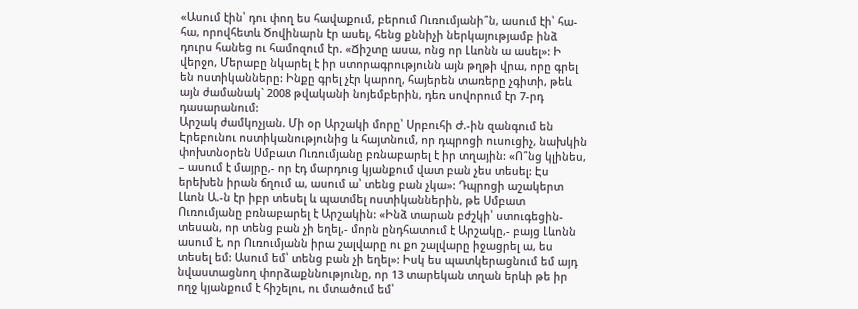«Ասում էին՝ դու փող ես հավաքում, բերում Ուռումյանի՞ն, ասում էի՝ հա-հա, որովհետև Ծովինարն էր ասել, հենց քննիչի ներկայությամբ ինձ դուրս հանեց ու համոզում էր. «Ճիշտը ասա, ոնց որ Լևոնն ա ասել»: Ի վերջո, Մերաբը նկարել է իր ստորագրությունն այն թղթի վրա, որը գրել են ոստիկանները: Ինքը գրել չէր կարող, հայերեն տառերը չգիտի, թեև այն ժամանակ` 2008 թվականի նոյեմբերին, դեռ սովորում էր 7-րդ դասարանում:
Արշակ ժամկոչյան. Մի օր Արշակի մորը՝ Սրբուհի Ժ.-ին զանգում են Էրեբունու ոստիկանությունից և հայտնում, որ դպրոցի ուսուցիչ, նախկին փոխտնօրեն Սմբատ Ուռումյանը բռնաբարել է իր տղային: «Ո՞նց կլինես, – ասում է մայրը,- որ էդ մարդուց կյանքում վատ բան չես տեսել: Էս երեխեն իրան ճղում ա, ասում ա՝ տենց բան չկա»: Դպրոցի աշակերտ Լևոն Ա.-ն էր իբր տեսել և պատմել ոստիկաններին, թե Սմբատ Ուռումյանը բռնաբարել է Արշակին: «Ինձ տարան բժշկի՝ ստուգեցին-տեսան, որ տենց բան չի եղել,- մորն ընդհատում է Արշակը,- բայց Լևոնն ասում է, որ Ուռումյանն իրա շալվարը ու քո շալվարը իջացրել ա, ես տեսել եմ: Ասում եմ՝ տենց բան չի եղել»: Իսկ ես պատկերացնում եմ այդ նվաստացնող փորձաքննությունը, որ 13 տարեկան տղան երևի թե իր ողջ կյանքում է հիշելու, ու մտածում եմ՝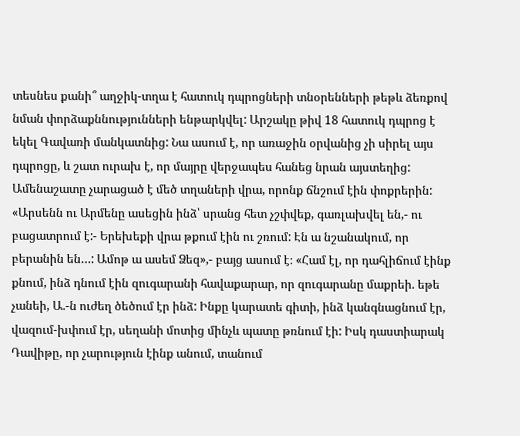տեսնես քանի՞ աղջիկ-տղա է հատուկ դպրոցների տնօրենների թեթև ձեռքով նման փորձաքննությունների ենթարկվել: Արշակը թիվ 18 հատուկ դպրոց է եկել Գավառի մանկատնից: Նա ասում է, որ առաջին օրվանից չի սիրել այս դպրոցը, և շատ ուրախ է, որ մայրը վերջապես հանեց նրան այստեղից: Ամենաշատը չարացած է մեծ տղաների վրա, որոնք ճնշում էին փոքրերին: «Արսենն ու Արմենը ասեցին ինձ՝ սրանց հետ չշփվեք, գառլախվել են,- ու բացատրում է:- Երեխեքի վրա թքում էին ու շռում: Էն ա նշանակում, որ բերանին են…: Ամոթ ա ասեմ Ձեզ»,- բայց ասում է։ «Համ էլ, որ դահլիճում էինք քնում, ինձ դնում էին զուգարանի հավաքարար, որ զուգարանը մաքրեի. եթե չանեի, Ա.-ն ուժեղ ծեծում էր ինձ: Ինքը կարատե գիտի, ինձ կանգնացնում էր, վազում-խփում էր, սեղանի մոտից մինչև պատը թռնում էի: Իսկ դաստիարակ Դավիթը, որ չարություն էինք անում, տանում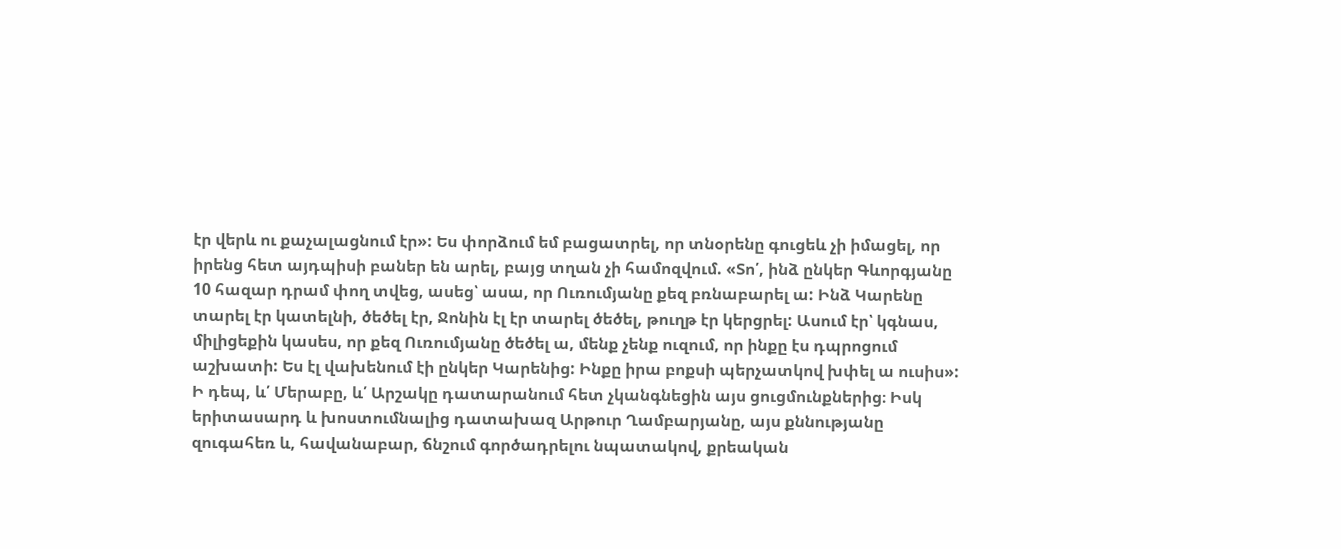էր վերև ու քաչալացնում էր»: Ես փորձում եմ բացատրել, որ տնօրենը գուցեև չի իմացել, որ իրենց հետ այդպիսի բաներ են արել, բայց տղան չի համոզվում. «Տո՛, ինձ ընկեր Գևորգյանը 10 հազար դրամ փող տվեց, ասեց՝ ասա, որ Ուռումյանը քեզ բռնաբարել ա: Ինձ Կարենը տարել էր կատելնի, ծեծել էր, Ջոնին էլ էր տարել ծեծել, թուղթ էր կերցրել: Ասում էր՝ կգնաս, միլիցեքին կասես, որ քեզ Ուռումյանը ծեծել ա, մենք չենք ուզում, որ ինքը էս դպրոցում աշխատի: Ես էլ վախենում էի ընկեր Կարենից: Ինքը իրա բոքսի պերչատկով խփել ա ուսիս»: Ի դեպ, և՛ Մերաբը, և՛ Արշակը դատարանում հետ չկանգնեցին այս ցուցմունքներից։ Իսկ երիտասարդ և խոստումնալից դատախազ Արթուր Ղամբարյանը, այս քննությանը զուգահեռ և, հավանաբար, ճնշում գործադրելու նպատակով, քրեական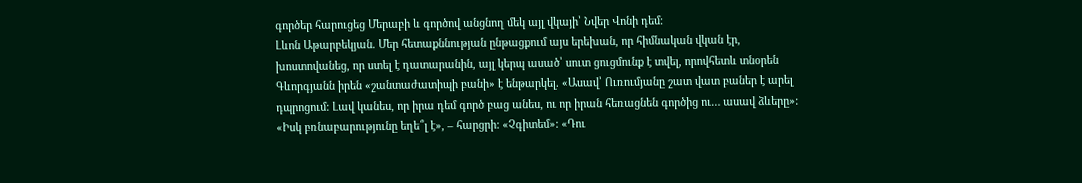գործեր հարուցեց Մերաբի և գործով անցնող մեկ այլ վկայի՝ Նվեր Վոնի դեմ։
Լևոն Աթարբեկյան. Մեր հետաքննության ընթացքում այս երեխան, որ հիմնական վկան էր, խոստովանեց, որ ստել է դատարանին, այլ կերպ ասած՝ սուտ ցուցմունք է տվել, որովհետև տնօրեն Գևորգյանն իրեն «շանտաժատիպի բանի» է ենթարկել. «Ասավ՝ Ուռումյանը շատ վատ բաներ է արել դպրոցում: Լավ կանես, որ իրա դեմ գործ բաց անես, ու որ իրան հեռացնեն գործից ու… ասավ ձևերը»: «Իսկ բռնաբարությունը եղե՞լ է», – հարցրի: «Չգիտեմ»: «Դու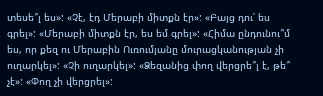տեսե՞լ ես»: «Չէ, էդ Մերաբի միտքն էր»: «Բայց դու՛ ես գրել»: «Մերաբի միտքն էր, ես եմ գրել»: «Հիմա ընդունու՞մ ես, որ քեզ ու Մերաբին Ուռումյանը մուրացկանության չի ուղարկել»: «Չի ուղարկել»: «Ձեզանից փող վերցրե՞լ է, թե՞ չէ»: «Փող չի վերցրել»: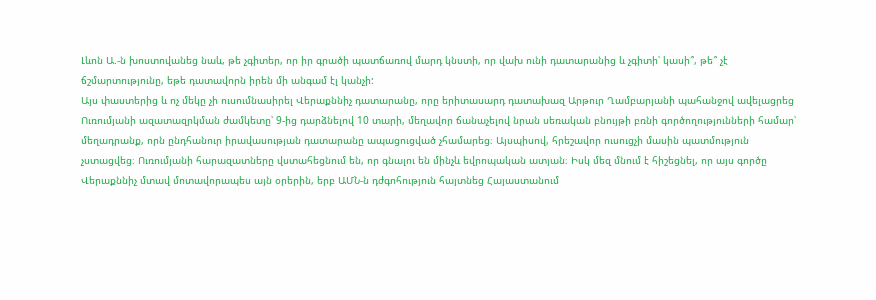Լևոն Ա.-ն խոստովանեց նաև, թե չգիտեր, որ իր գրածի պատճառով մարդ կնստի, որ վախ ունի դատարանից և չգիտի՝ կասի՞, թե՞ չէ ճշմարտությունը, եթե դատավորն իրեն մի անգամ էլ կանչի:
Այս փաստերից և ոչ մեկը չի ուսումնասիրել Վերաքննիչ դատարանը, որը երիտասարդ դատախազ Արթուր Ղամբարյանի պահանջով ավելացրեց Ուռումյանի ազատազրկման ժամկետը՝ 9-ից դարձնելով 10 տարի, մեղավոր ճանաչելով նրան սեռական բնույթի բռնի գործողությունների համար՝ մեղադրանք, որն ընդհանուր իրավասության դատարանը ապացուցված չհամարեց։ Այսպիսով, հրեշավոր ուսուցչի մասին պատմություն չստացվեց։ Ուռումյանի հարազատները վստահեցնում են, որ գնալու են մինչև եվրոպական ատյան։ Իսկ մեզ մնում է հիշեցնել, որ այս գործը Վերաքննիչ մտավ մոտավորապես այն օրերին, երբ ԱՄՆ-ն դժգոհություն հայտնեց Հայաստանում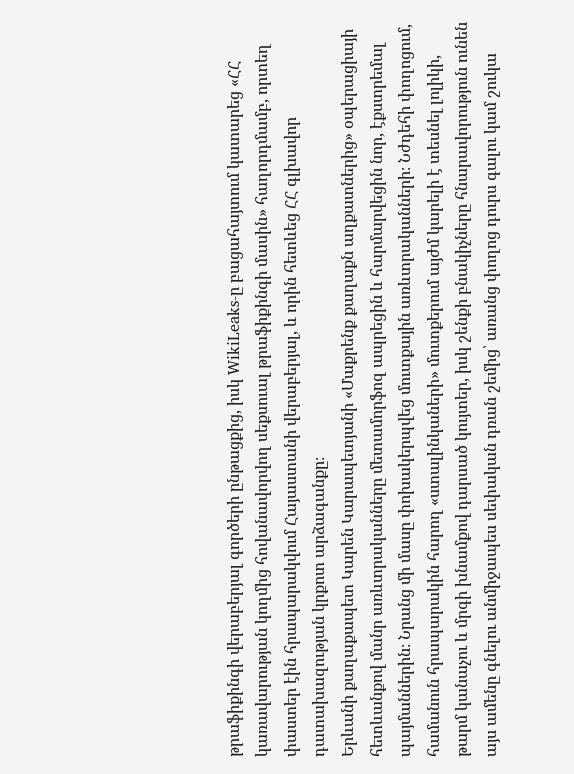թրաֆիքինգի վերաբերյալ գործերի ընթացքից, իսկ WikiLeaks-ը բացահայտում կատարեց «ՀՀ կառավարության կողմից հովանավորվող սեքսուալ թրաֆիքինգի մասին» հաղորդմամբ, որտեղ փաստեր էին հրապարակվում Հայաստանի վերաբերյալ, և որին հետևեց ՀՀ գլխավոր դատախազության կրքոտ արձագանքը։
Երևանի քաղաքապետ Կարեն Կարապետյանի «Մաքրենք քաղաքն աղքատներից» օպերացիայի հետևանքով մանր առևտրականները մետամորֆոզ ապրեցին և հարմարվեցին նոր, էքստրեմալ պայմաններին։ Նրանց մի մասը փոխակերպվեց մուտքային առևտրականների։ Նժդեհի փողոցում, համանուն հրապարակին հարող «ստալինկաների» մուտքերում այժմ կարելի է տեսնել լոլիկի, թարմ կանաչու և մրգի խնամքով դարսած կույտեր, իսկ շենքի բնակիչները հնարավորություն ունեն այս ամենը գնելու անմիջապես սեփական դռան շեմից՝ առանց փողոց դուրս գալու կամ շուկա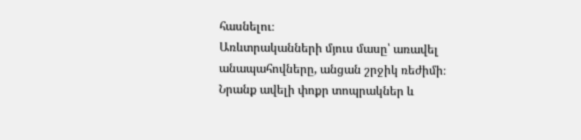հասնելու։
Առևտրականների մյուս մասը՝ առավել անապահովները, անցան շրջիկ ռեժիմի։ Նրանք ավելի փոքր տոպրակներ և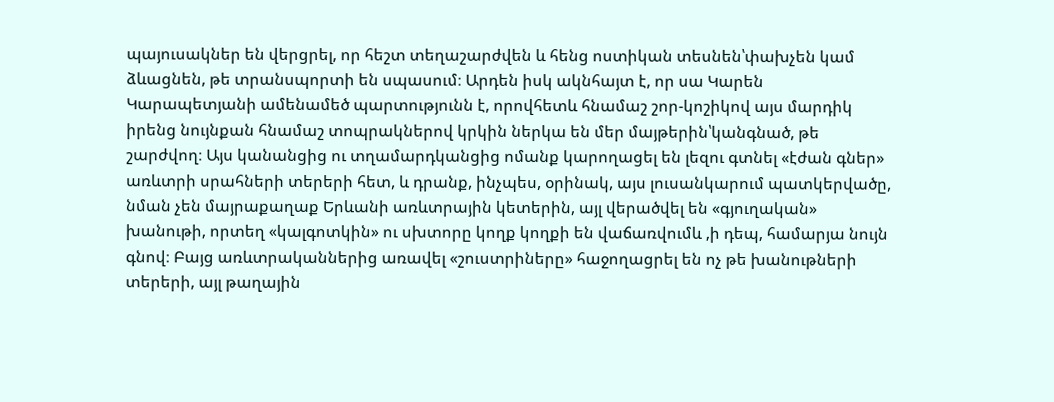պայուսակներ են վերցրել, որ հեշտ տեղաշարժվեն և հենց ոստիկան տեսնեն՝փախչեն կամ ձևացնեն, թե տրանսպորտի են սպասում։ Արդեն իսկ ակնհայտ է, որ սա Կարեն Կարապետյանի ամենամեծ պարտությունն է, որովհետև հնամաշ շոր-կոշիկով այս մարդիկ իրենց նույնքան հնամաշ տոպրակներով կրկին ներկա են մեր մայթերին՝կանգնած, թե շարժվող։ Այս կանանցից ու տղամարդկանցից ոմանք կարողացել են լեզու գտնել «էժան գներ» առևտրի սրահների տերերի հետ, և դրանք, ինչպես, օրինակ, այս լուսանկարում պատկերվածը, նման չեն մայրաքաղաք Երևանի առևտրային կետերին, այլ վերածվել են «գյուղական» խանութի, որտեղ «կալգոտկին» ու սխտորը կողք կողքի են վաճառվումև ,ի դեպ, համարյա նույն գնով։ Բայց առևտրականներից առավել «շուստրիները» հաջողացրել են ոչ թե խանութների տերերի, այլ թաղային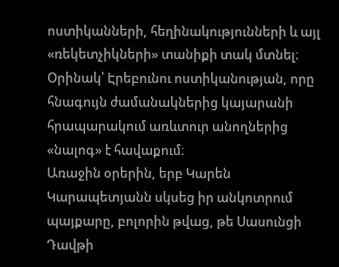ոստիկանների, հեղինակությունների և այլ «ռեկետչիկների» տանիքի տակ մտնել։ Օրինակ՝ Էրեբունու ոստիկանության, որը հնագույն ժամանակներից կայարանի հրապարակում առևտուր անողներից «նալոգ» է հավաքում։
Առաջին օրերին, երբ Կարեն Կարապետյանն սկսեց իր անկոտրում պայքարը, բոլորին թվաց, թե Սասունցի Դավթի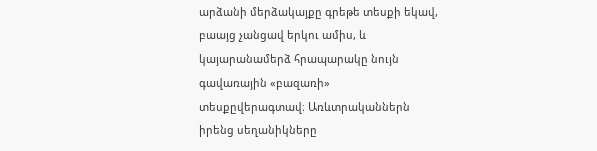արձանի մերձակայքը գրեթե տեսքի եկավ, բաայց չանցավ երկու ամիս, և կայարանամերձ հրապարակը նույն գավառային «բազառի» տեսքըվերագտավ։ Առևտրականներն իրենց սեղանիկները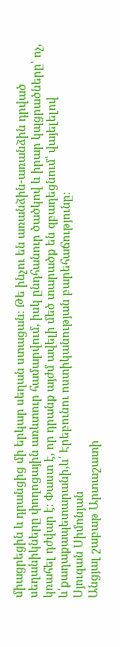միացրեցին և դրանցից մի երկար սեղան ստացան։ Թե ինչու են առանձին-առանձին դրված սեղանիկները փողոցային առևտուր համարվում, իսկ ընդհանուր ծածկով և իրար կպցրածները՝ ոչ, կռահել դժվար է։ Փաստ է, որ դրանք այժմ ավելի մեծ տարածք են զբաղեցնում՝ վայելելով և՛քաղաքապետարանի,և՛ Էրեբունու ոստիկանության բարեհաճությունը։
Սյուզան Սիմոնյան
Անցյալ շաբաթ Արտաշատի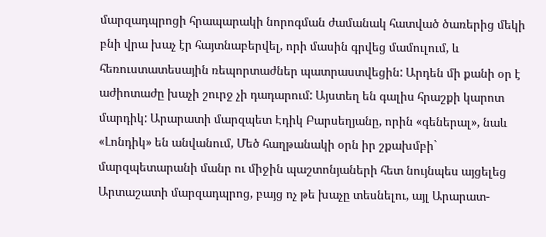մարզադպրոցի հրապարակի նորոգման ժամանակ հատված ծառերից մեկի բնի վրա խաչ էր հայտնաբերվել, որի մասին գրվեց մամուլում, և հեռուստատեսային ռեպորտաժներ պատրաստվեցին: Արդեն մի քանի օր է աժիոտաժը խաչի շուրջ չի դադարում: Այստեղ են գալիս հրաշքի կարոտ մարդիկ: Արարատի մարզպետ Էդիկ Բարսեղյանը, որին «գեներալ», նաև «Լոնդիկ» են անվանում, Մեծ հաղթանակի օրն իր շքախմբի` մարզպետարանի մանր ու միջին պաշտոնյաների հետ նույնպես այցելեց Արտաշատի մարզադպրոց, բայց ոչ թե խաչը տեսնելու, այլ Արարատ-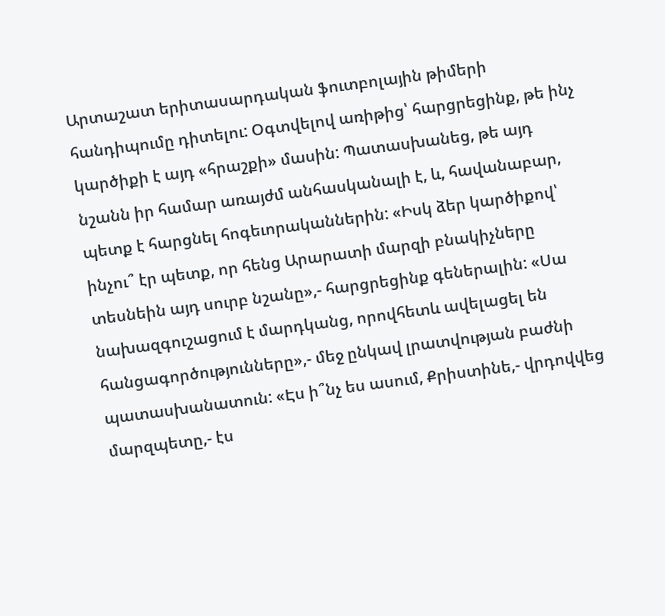Արտաշատ երիտասարդական ֆուտբոլային թիմերի հանդիպումը դիտելու: Օգտվելով առիթից՝ հարցրեցինք, թե ինչ կարծիքի է այդ «հրաշքի» մասին: Պատասխանեց, թե այդ նշանն իր համար առայժմ անհասկանալի է, և, հավանաբար, պետք է հարցնել հոգեւորականներին: «Իսկ ձեր կարծիքով՝ ինչու՞ էր պետք, որ հենց Արարատի մարզի բնակիչները տեսնեին այդ սուրբ նշանը»,- հարցրեցինք գեներալին: «Սա նախազգուշացում է մարդկանց, որովհետև ավելացել են հանցագործությունները»,- մեջ ընկավ լրատվության բաժնի պատասխանատուն: «Էս ի՞նչ ես ասում, Քրիստինե,- վրդովվեց մարզպետը,- էս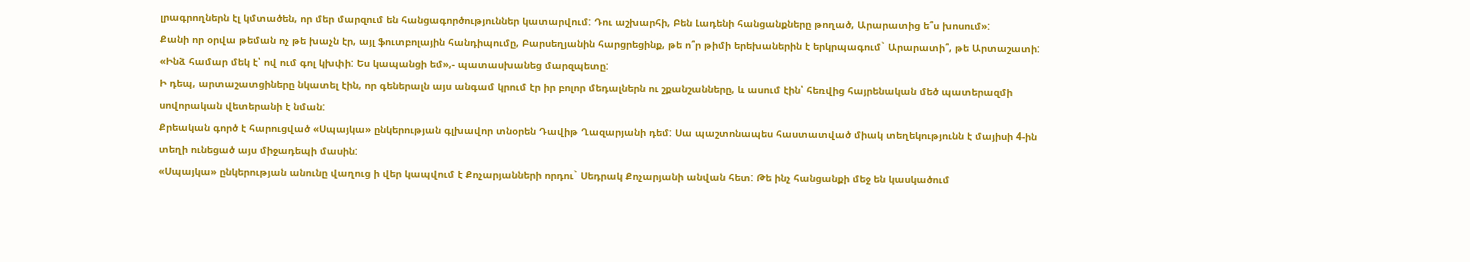լրագրողներն էլ կմտածեն, որ մեր մարզում են հանցագործություններ կատարվում: Դու աշխարհի, Բեն Լադենի հանցանքները թողած, Արարատից ե՞ս խոսում»:
Քանի որ օրվա թեման ոչ թե խաչն էր, այլ ֆուտբոլային հանդիպումը, Բարսեղյանին հարցրեցինք, թե ո՞ր թիմի երեխաներին է երկրպագում` Արարատի՞, թե Արտաշատի: «Ինձ համար մեկ է՝ ով ում գոլ կխփի: Ես կապանցի եմ»,- պատասխանեց մարզպետը:
Ի դեպ, արտաշատցիները նկատել էին, որ գեներալն այս անգամ կրում էր իր բոլոր մեդալներն ու շքանշանները, և ասում էին՝ հեռվից հայրենական մեծ պատերազմի սովորական վետերանի է նման:
Քրեական գործ է հարուցված «Սպայկա» ընկերության գլխավոր տնօրեն Դավիթ Ղազարյանի դեմ: Սա պաշտոնապես հաստատված միակ տեղեկությունն է մայիսի 4-ին տեղի ունեցած այս միջադեպի մասին:
«Սպայկա» ընկերության անունը վաղուց ի վեր կապվում է Քոչարյանների որդու` Սեդրակ Քոչարյանի անվան հետ: Թե ինչ հանցանքի մեջ են կասկածում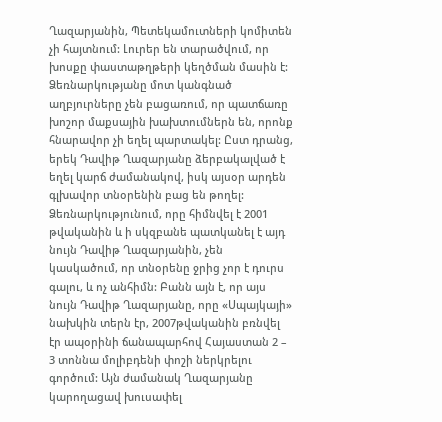Ղազարյանին, Պետեկամուտների կոմիտեն չի հայտնում: Լուրեր են տարածվում, որ խոսքը փաստաթղթերի կեղծման մասին է: Ձեռնարկությանը մոտ կանգնած աղբյուրները չեն բացառում, որ պատճառը խոշոր մաքսային խախտումներն են, որոնք հնարավոր չի եղել պարտակել: Ըստ դրանց, երեկ Դավիթ Ղազարյանը ձերբակալված է եղել կարճ ժամանակով, իսկ այսօր արդեն գլխավոր տնօրենին բաց են թողել:
Ձեռնարկությունում, որը հիմնվել է 2001 թվականին և ի սկզբանե պատկանել է այդ նույն Դավիթ Ղազարյանին, չեն կասկածում, որ տնօրենը ջրից չոր է դուրս գալու, և ոչ անհիմն: Բանն այն է, որ այս նույն Դավիթ Ղազարյանը, որը «Սպայկայի» նախկին տերն էր, 2007թվականին բռնվել էր ապօրինի ճանապարհով Հայաստան 2 – 3 տոննա մոլիբդենի փոշի ներկրելու գործում: Այն ժամանակ Ղազարյանը կարողացավ խուսափել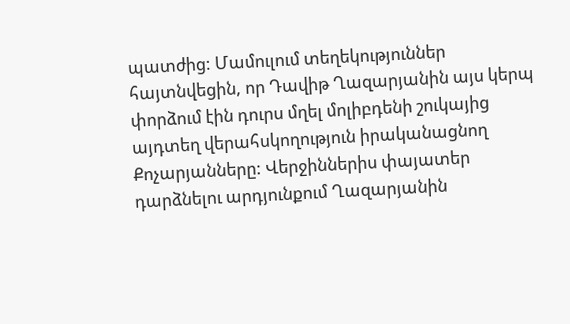պատժից: Մամուլում տեղեկություններ հայտնվեցին, որ Դավիթ Ղազարյանին այս կերպ փորձում էին դուրս մղել մոլիբդենի շուկայից այդտեղ վերահսկողություն իրականացնող Քոչարյանները: Վերջիններիս փայատեր դարձնելու արդյունքում Ղազարյանին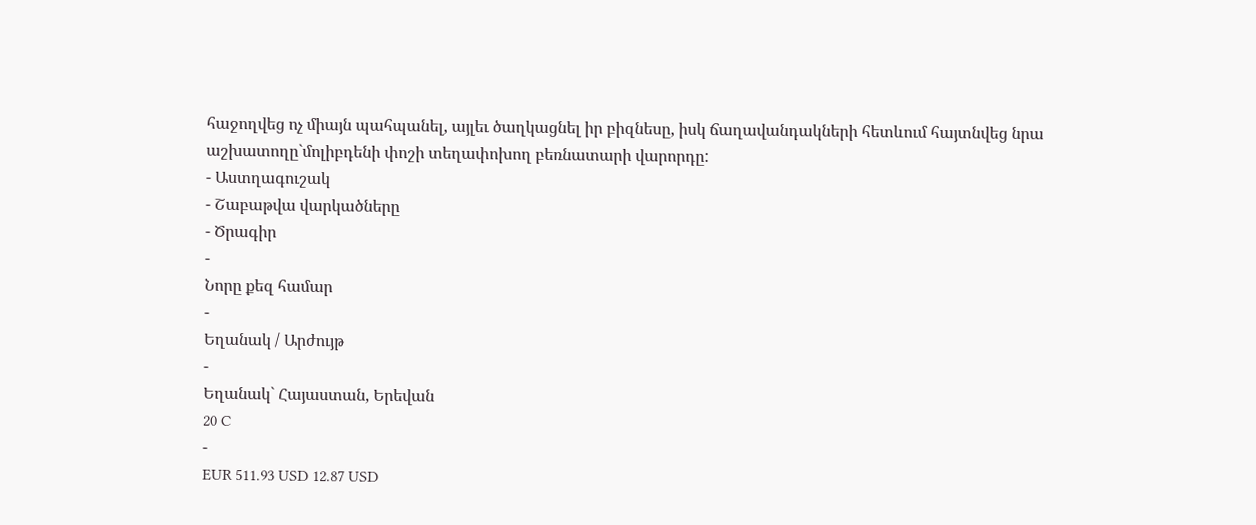հաջողվեց ոչ միայն պահպանել, այլեւ ծաղկացնել իր բիզնեսը, իսկ ճաղավանդակների հետևում հայտնվեց նրա աշխատողը`մոլիբդենի փոշի տեղափոխող բեռնատարի վարորդը:
- Աստղագուշակ
- Շաբաթվա վարկածները
- Ծրագիր
-
Նորը քեզ համար
-
Եղանակ / Արժույթ
-
Եղանակ` Հայաստան, Երեվան
20 C
-
EUR 511.93 USD 12.87 USD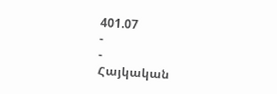401.07
-
-
Հայկական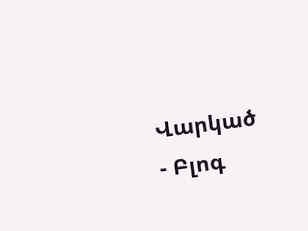Վարկած
- Բլոգ